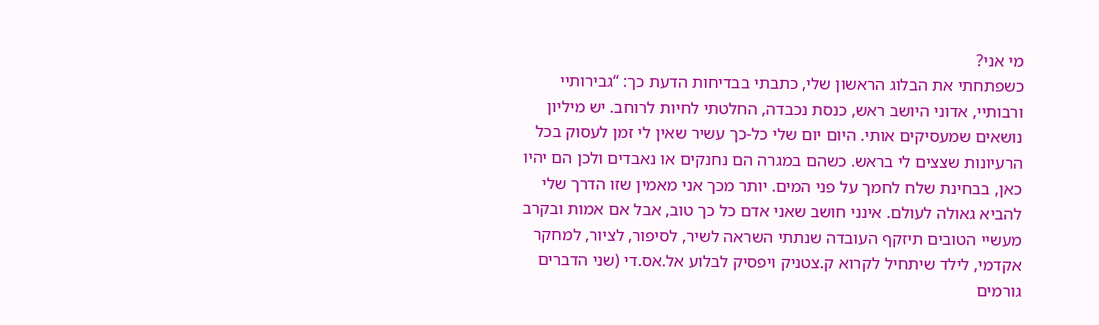מי אני?
כשפתחתי את הבלוג הראשון שלי, כתבתי בבדיחות הדעת כך: “גבירותיי ורבותיי, אדוני היושב ראש, כנסת נכבדה, החלטתי לחיות לרוחב. יש מיליון נושאים שמעסיקים אותי. היום יום שלי כל-כך עשיר שאין לי זמן לעסוק בכל הרעיונות שצצים לי בראש. כשהם במגרה הם נחנקים או נאבדים ולכן הם יהיו כאן, בבחינת שלח לחמך על פני המים. יותר מכך אני מאמין שזו הדרך שלי להביא גאולה לעולם. אינני חושב שאני אדם כל כך טוב, אבל אם אמות ובקרב מעשיי הטובים תיזקף העובדה שנתתי השראה לשיר, לסיפור, לציור, למחקר אקדמי, לילד שיתחיל לקרוא ק.צטניק ויפסיק לבלוע אל.אס.די (שני הדברים גורמים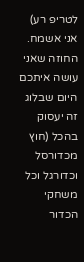לטריפ רע) אני אשמח. החוזה שאני עושה איתכם היום שבלוג זה יעסוק בהכל (חוץ מכדורסל וכדורגל וכל משחקי הכדור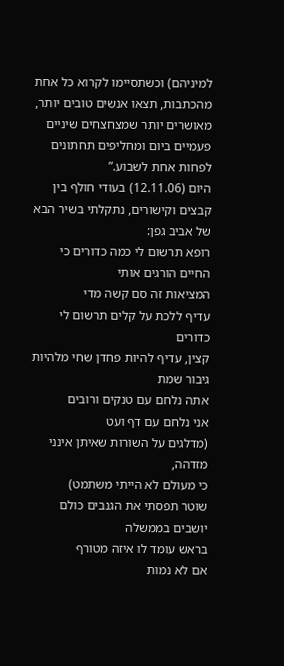למיניהם) וכשתסיימו לקרוא כל אחת מהכתבות, תצאו אנשים טובים יותר, מאושרים יותר שמצחצחים שיניים פעמיים ביום ומחליפים תחתונים לפחות אחת לשבוע.”
היום (12.11.06) בעודי חולף בין קבצים וקישורים, נתקלתי בשיר הבא של אביב גפן:
רופא תרשום לי כמה כדורים כי החיים הורגים אותי
המציאות זה סם קשה מדי
עדיף ללכת על קלים תרשום לי כדורים
קצין, עדיף להיות פחדן שחי מלהיות גיבור שמת
אתה נלחם עם טנקים ורובים
אני נלחם עם דף ועט
(מדלגים על השורות שאיתן אינני מזדהה,
כי מעולם לא הייתי משתמט)
שוטר תפסתי את הגנבים כולם יושבים בממשלה
בראש עומד לו איזה מטורף
אם לא נמות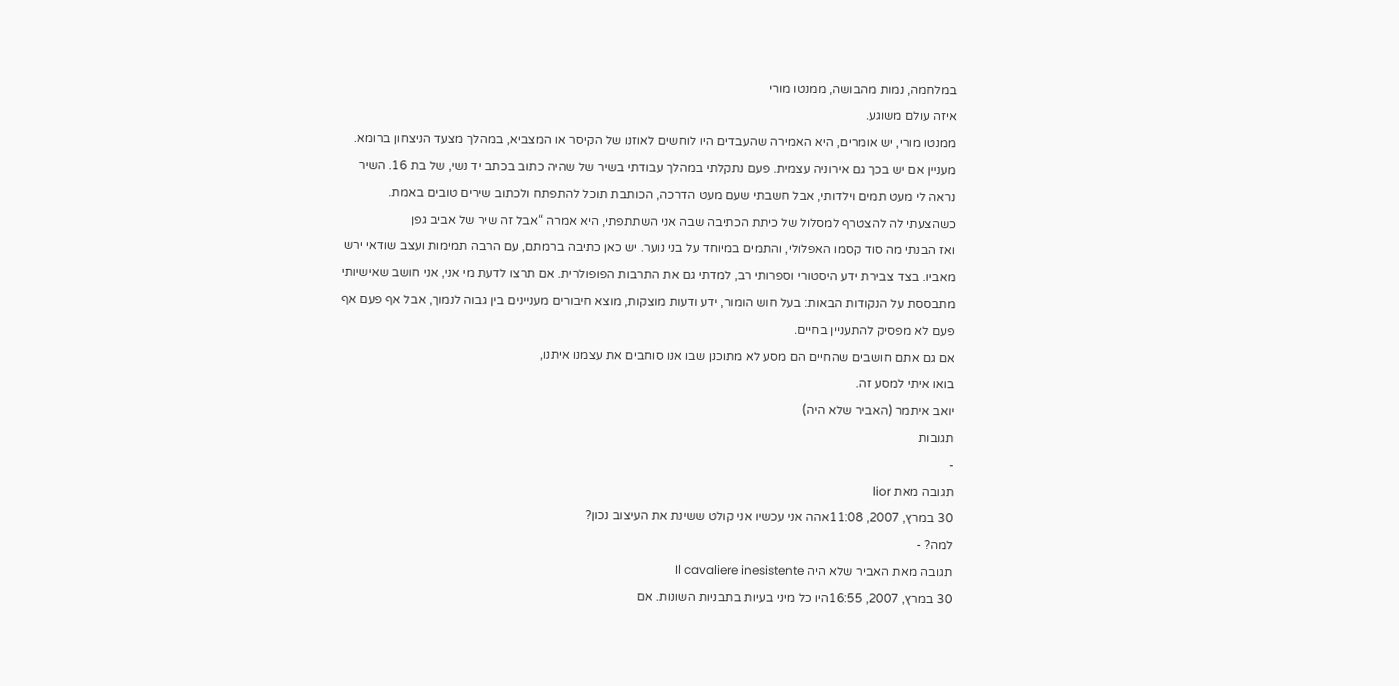במלחמה, נמות מהבושה, ממנטו מורי
איזה עולם משוגע.
ממנטו מורי, יש אומרים, היא האמירה שהעבדים היו לוחשים לאוזנו של הקיסר או המצביא, במהלך מצעד הניצחון ברומא. מעניין אם יש בכך גם אירוניה עצמית. פעם נתקלתי במהלך עבודתי בשיר של שהיה כתוב בכתב יד נשי, של בת 16. השיר נראה לי מעט תמים וילדותי, אבל חשבתי שעם מעט הדרכה, הכותבת תוכל להתפתח ולכתוב שירים טובים באמת. כשהצעתי לה להצטרף למסלול של כיתת הכתיבה שבה אני השתתפתי, היא אמרה “אבל זה שיר של אביב גפן
ואז הבנתי מה סוד קסמו האפלולי, והתמים במיוחד על בני נוער. יש כאן כתיבה ברמתם, עם הרבה תמימות ועצב שודאי ירש מאביו. בצד צבירת ידע היסטורי וספרותי רב, למדתי גם את התרבות הפופולרית. אם תרצו לדעת מי אני, אני חושב שאישיותי מתבססת על הנקודות הבאות: בעל חוש הומור, ידע ודעות מוצקות, מוצא חיבורים מעניינים בין גבוה לנמוך, אבל אף פעם אף פעם לא מפסיק להתעניין בחיים.
אם גם אתם חושבים שהחיים הם מסע לא מתוכנן שבו אנו סוחבים את עצמנו איתנו,
בואו איתי למסע זה.
יואב איתמר (האביר שלא היה)
תגובות
-
תגובה מאת lior
30 במרץ, 2007, 11:08אהה אני עכשיו אני קולט ששינת את העיצוב נכון?
למה? -
תגובה מאת האביר שלא היה Il cavaliere inesistente
30 במרץ, 2007, 16:55היו כל מיני בעיות בתבניות השונות. אם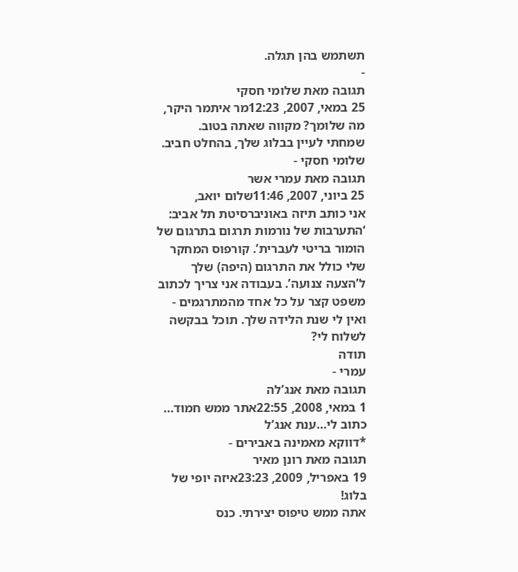תשתמש בהן תגלה.
-
תגובה מאת שלומי חסקי
25 במאי, 2007, 12:23מר איתמר היקר,
מה שלומך? מקווה שאתה בטוב.
שמחתי לעיין בבלוג שלך, בהחלט חביב.
שלומי חסקי -
תגובה מאת עמרי אשר
25 ביוני, 2007, 11:46שלום יואב,
אני כותב תיזה באוניברסיטת תל אביב: ‘התערבות של נורמות תרגום בתרגום של הומור בריטי לעברית’. קורפוס המחקר שלי כולל את התרגום (היפה) שלך ל’הצעה צנועה’. בעבודה אני צריך לכתוב משפט קצר על כל אחד מהמתרגמים - ואין לי שנת הלידה שלך. תוכל בבקשה לשלוח לי?
תודה
עמרי -
תגובה מאת אנג’לה
1 במאי, 2008, 22:55אתר ממש חמוד… כתוב לי…ענת אנג’ל
*דווקא מאמינה באבירים -
תגובה מאת רונן מאיר
19 באפריל, 2009, 23:23איזה יופי של בלוג!
אתה ממש טיפוס יצירתי. כנס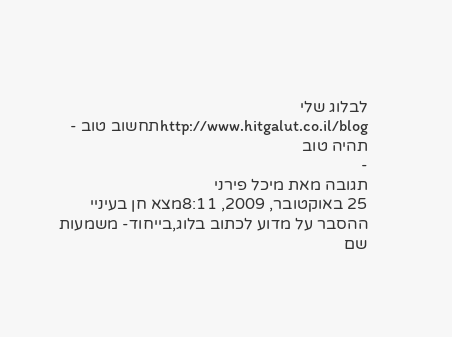לבלוג שלי http://www.hitgalut.co.il/blogתחשוב טוב - תהיה טוב
-
תגובה מאת מיכל פירני
25 באוקטובר, 2009, 8:11מצא חן בעיניי ההסבר על מדוע לכתוב בלוג,בייחוד- משמעות שם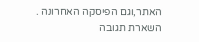האתר,וגם הפיסקה האחרונה .
השארת תגובה